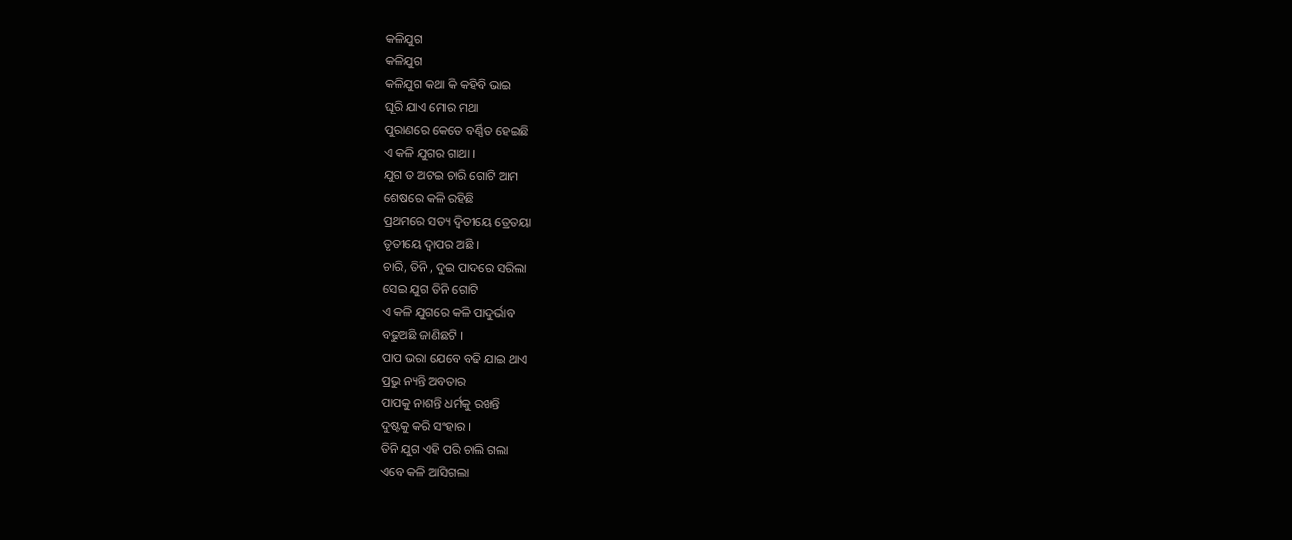କଳିଯୁଗ
କଳିଯୁଗ
କଳିଯୁଗ କଥା କି କହିବି ଭାଇ
ଘୂରି ଯାଏ ମୋର ମଥା
ପୁରାଣରେ କେତେ ବର୍ଣ୍ଣିତ ହେଇଛି
ଏ କଳି ଯୁଗର ଗାଥା ।
ଯୁଗ ତ ଅଟଇ ଚାରି ଗୋଟି ଆମ
ଶେଷରେ କଳି ରହିଛି
ପ୍ରଥମରେ ସତ୍ୟ ଦ୍ୱିତୀୟେ ତ୍ରେତୟା
ତୃତୀୟେ ଦ୍ୱାପର ଅଛି ।
ଚାରି, ତିନି , ଦୁଇ ପାଦରେ ସରିଲା
ସେଇ ଯୁଗ ତିନି ଗୋଟି
ଏ କଳି ଯୁଗରେ କଳି ପାଦୁର୍ଭାବ
ବଢୁଅଛି ଜାଣିଛଟି ।
ପାପ ଭରା ଯେବେ ବଢି ଯାଇ ଥାଏ
ପ୍ରଭୁ ନ୍ୟନ୍ତି ଅବତାର
ପାପକୁ ନାଶନ୍ତି ଧର୍ମକୁ ରଖନ୍ତି
ଦୁଷ୍ଟକୁ କରି ସଂହାର ।
ତିନି ଯୁଗ ଏହି ପରି ଚାଲି ଗଲା
ଏବେ କଳି ଆସିଗଲା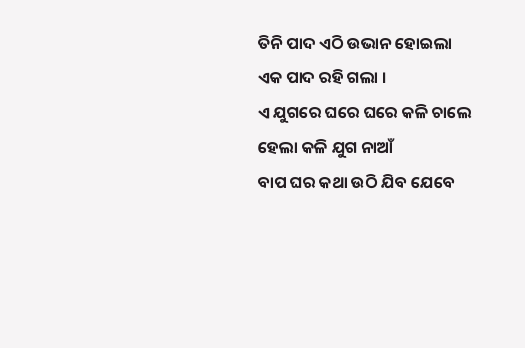ତିନି ପାଦ ଏଠି ଉଭାନ ହୋଇଲା
ଏକ ପାଦ ରହି ଗଲା ।
ଏ ଯୁଗରେ ଘରେ ଘରେ କଳି ଚାଲେ
ହେଲା କଳି ଯୁଗ ନାଆଁ
ବାପ ଘର କଥା ଉଠି ଯିବ ଯେବେ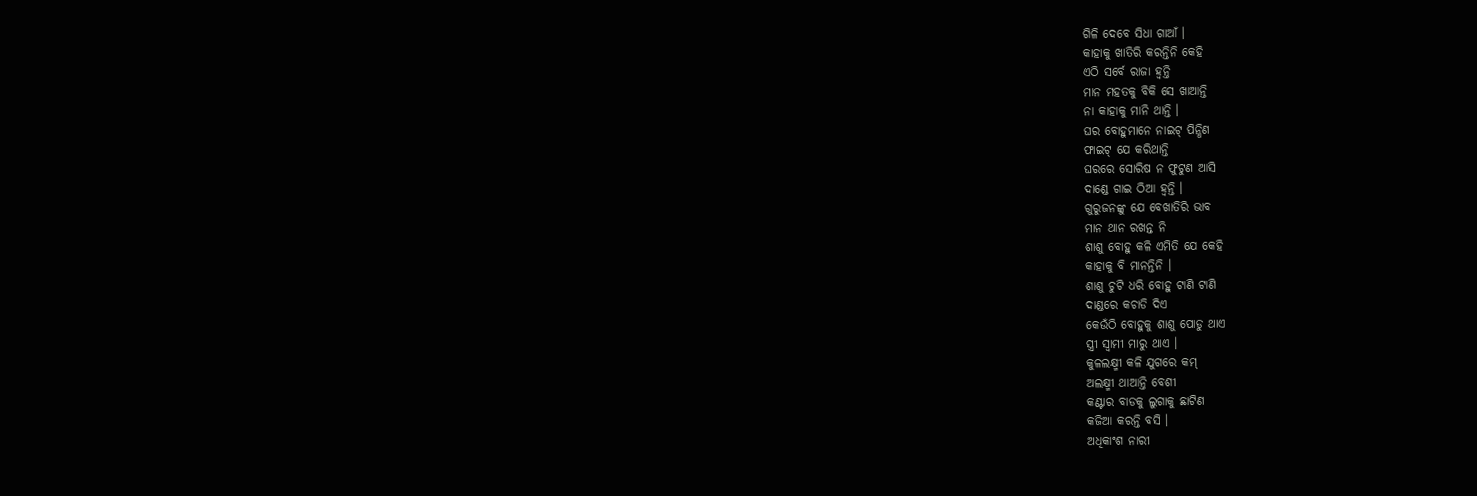ଗିଳି ଦେବେ ସିଧା ଗାଆଁ ।
କାହାକୁ ଖାତିରି କରନ୍ତିନି କେହି
ଏଠି ସର୍ବେ ରାଜା ହ୍ୱନ୍ତି
ମାନ ମହତକୁ ବିକି ସେ ଖାଆନ୍ତି
ନା କାହାକୁ ମାନି ଥାନ୍ତି ।
ଘର ବୋହୁମାନେ ନାଇଟ୍ ପିନ୍ଧିଣ
ଫାଇଟ୍ ଯେ କରିଥାନ୍ତି
ଘରରେ ସୋରିଷ ନ ଫୁଟୁଣ ଆସି
ଦାଣ୍ଡେ ଗାଇ ଠିଆ ହ୍ୱନ୍ତି ।
ଗୁରୁଜନଙ୍କୁ ଯେ ବେଖାତିରି ଭାବ
ମାନ ଥାନ ରଖନ୍ତ ନି
ଶାଶୁ ବୋହୁ କଳି ଏମିତି ଯେ କେହି
କାହାକୁ ବି ମାନନ୍ତିନି ।
ଶାଶୁ ଚୁଟି ଧରି ବୋହୁ ଟାଣି ଟାଣି
ଦାଣ୍ଡରେ କଚାଡି ଦିଏ
କେଉଁଠି ବୋହୁକୁ ଶାଶୁ ପୋଡୁ ଥାଏ
ସ୍ତ୍ରୀ ସ୍ୱାମୀ ମାରୁ ଥାଏ ।
କୁଳଲକ୍ଷ୍ମୀ କଳି ଯୁଗରେ କମ୍
ଅଲକ୍ଷ୍ମୀ ଥାଆନ୍ତି ବେଶୀ
କଣ୍ଟାର ବାଡକୁ ଲୁଗାକୁ ଛାଟିଣ
କଜିଆ କରନ୍ତି ବସି ।
ଅଧିକାଂଶ ନାରୀ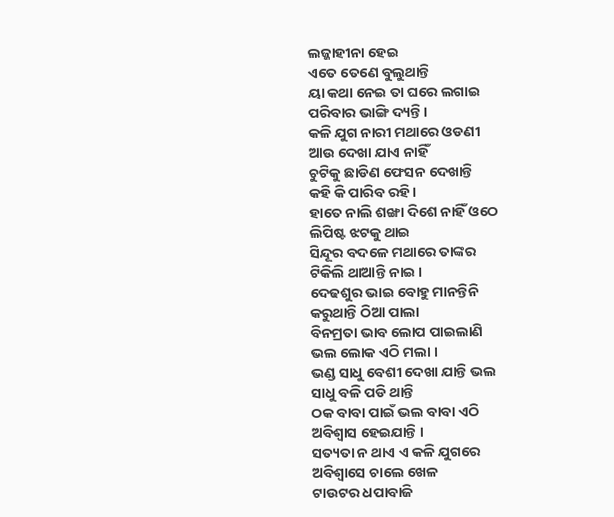ଲଜ୍ଜାହୀନା ହେଇ
ଏତେ ତେଣେ ବୁଲୁଥାନ୍ତି
ୟା କଥା ନେଇ ତା ଘରେ ଲଗାଇ
ପରିବାର ଭାଙ୍ଗି ଦ୍ୟନ୍ତି ।
କଳି ଯୁଗ ନାରୀ ମଥାରେ ଓଡଣୀ
ଆଉ ଦେଖା ଯାଏ ନାହିଁ
ଚୁଟିକୁ ଛାଡିଣ ଫେସନ ଦେଖାନ୍ତି
କହି କି ପାରିବ ରହି ।
ହାତେ ନାଲି ଶଙ୍ଖା ଦିଶେ ନାହିଁ ଓଠେ
ଲିପିଷ୍ଟ ଝଟକୁ ଥାଇ
ସିନ୍ଦୂର ବଦଳେ ମଥାରେ ତାଙ୍କର
ଟିକିଲି ଥାଆନ୍ତି ନାଇ ।
ଦେଢଶୁର ଭାଇ ବୋହୁ ମାନନ୍ତିନି
କରୁଥାନ୍ତି ଠିଆ ପାଲା
ବିନମ୍ରତା ଭାବ ଲୋପ ପାଇଲାଣି
ଭଲ ଲୋକ ଏଠି ମଲା ।
ଭଣ୍ଡ ସାଧୁ ବେଶୀ ଦେଖା ଯାନ୍ତି ଭଲ
ସାଧୁ ବଳି ପଡି ଥାନ୍ତି
ଠକ ବାବା ପାଇଁ ଭଲ ବାବା ଏଠି
ଅବିଶ୍ବାସ ହେଇଯାନ୍ତି ।
ସତ୍ୟତା ନ ଥାଏ ଏ କଳି ଯୁଗରେ
ଅବିଶ୍ବାସେ ଚାଲେ ଖେଳ
ଟାଉଟର ଧପାବାଜି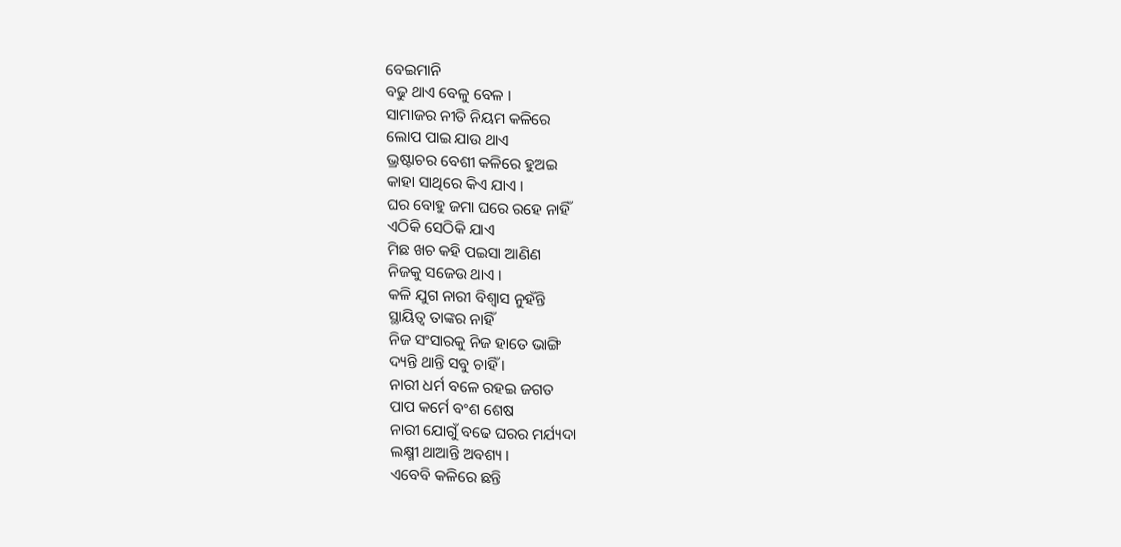ବେଇମାନି
ବଢୁ ଥାଏ ବେଳୁ ବେଳ ।
ସାମାଜର ନୀତି ନିୟମ କଳିରେ
ଲୋପ ପାଇ ଯାଉ ଥାଏ
ଭ୍ରଷ୍ଟାଚର ବେଶୀ କଳିରେ ହୁଅଇ
କାହା ସାଥିରେ କିଏ ଯାଏ ।
ଘର ବୋହୁ ଜମା ଘରେ ରହେ ନାହିଁ
ଏଠିକି ସେଠିକି ଯାଏ
ମିଛ ଖଚ କହି ପଇସା ଆଣିଣ
ନିଜକୁ ସଜେଉ ଥାଏ ।
କଳି ଯୁଗ ନାରୀ ବିଶ୍ୱାସ ନୁହଁନ୍ତି
ସ୍ଥାୟିତ୍ବ ତାଙ୍କର ନାହିଁ
ନିଜ ସଂସାରକୁ ନିଜ ହାତେ ଭାଙ୍ଗି
ଦ୍ୟନ୍ତି ଥାନ୍ତି ସବୁ ଚାହିଁ ।
ନାରୀ ଧର୍ମ ବଳେ ରହଇ ଜଗତ
ପାପ କର୍ମେ ବଂଶ ଶେଷ
ନାରୀ ଯୋଗୁଁ ବଢେ ଘରର ମର୍ଯ୍ୟଦା
ଲକ୍ଷ୍ମୀ ଥାଆନ୍ତି ଅବଶ୍ୟ ।
ଏବେବି କଳିରେ ଛନ୍ତି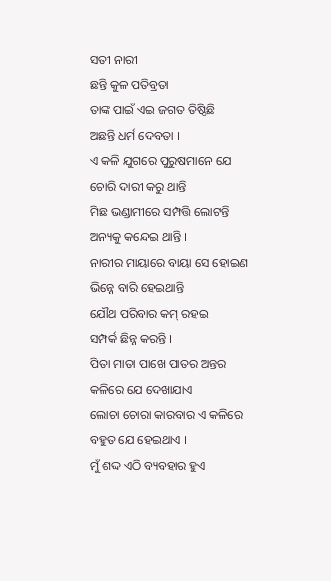ସତୀ ନାରୀ
ଛନ୍ତି କୁଳ ପତିବ୍ରତା
ତାଙ୍କ ପାଇଁ ଏଇ ଜଗତ ତିଷ୍ଠିଛି
ଅଛନ୍ତି ଧର୍ମ ଦେବତା ।
ଏ କଳି ଯୁଗରେ ପୁରୁଷମାନେ ଯେ
ଚୋରି ଦାରୀ କରୁ ଥାନ୍ତି
ମିଛ ଭଣ୍ଡାମୀରେ ସମ୍ପତ୍ତି ଲୋଟନ୍ତି
ଅନ୍ୟକୁ କନ୍ଦେଇ ଥାନ୍ତି ।
ନାରୀର ମାୟାରେ ବାୟା ସେ ହୋଇଣ
ଭିନ୍ନେ ବାରି ହେଇଥାନ୍ତି
ଯୌଥ ପରିବାର କମ୍ ରହଇ
ସମ୍ପର୍କ ଛିନ୍ନ କରନ୍ତି ।
ପିତା ମାତା ପାଖେ ପାତର ଅନ୍ତର
କଳିରେ ଯେ ଦେଖାଯାଏ
ଲୋଚା ଚୋରା କାରବାର ଏ କଳିରେ
ବହୁତ ଯେ ହେଇଥାଏ ।
ମୁଁ ଶଦ୍ଦ ଏଠି ବ୍ୟବହାର ହୁଏ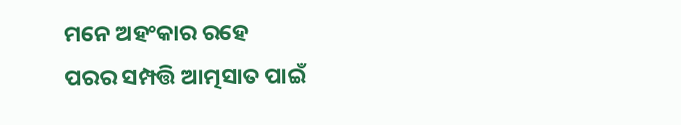ମନେ ଅହଂକାର ରହେ
ପରର ସମ୍ପତ୍ତି ଆତ୍ମସାତ ପାଇଁ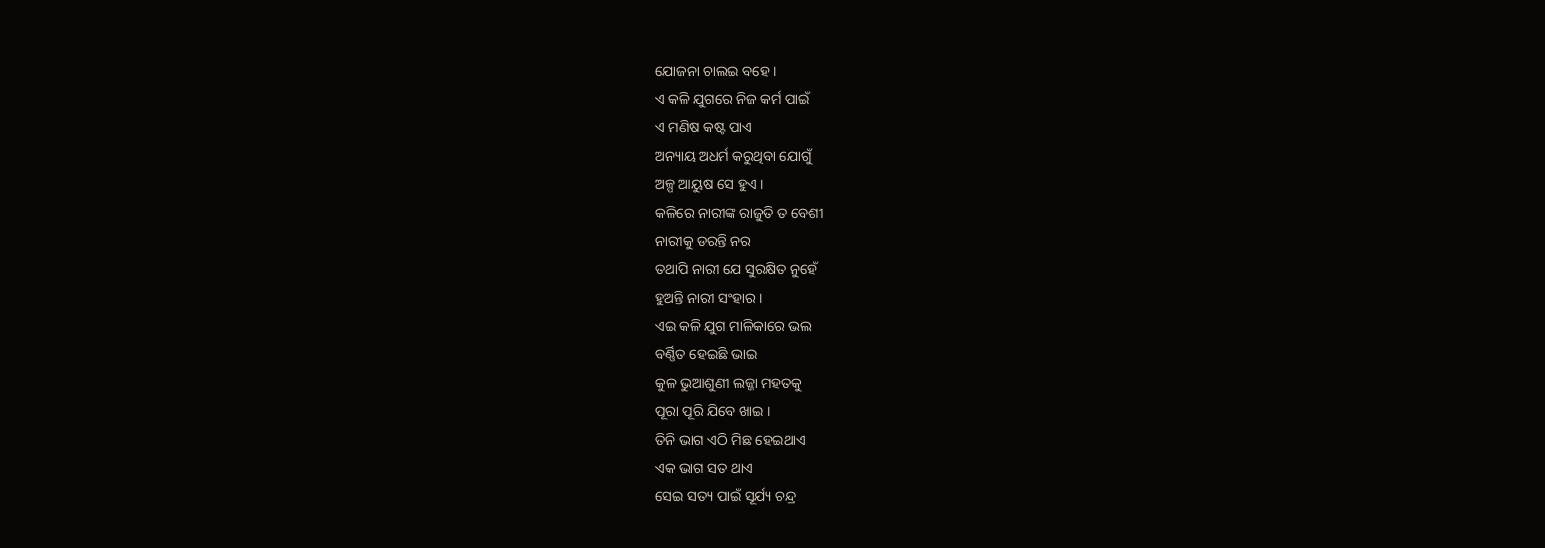ଯୋଜନା ଚାଲଇ ବହେ ।
ଏ କଳି ଯୁଗରେ ନିଜ କର୍ମ ପାଇଁ
ଏ ମଣିଷ କଷ୍ଟ ପାଏ
ଅନ୍ୟାୟ ଅଧର୍ମ କରୁଥିବା ଯୋଗୁଁ
ଅଳ୍ପ ଆୟୁଷ ସେ ହୁଏ ।
କଳିରେ ନାରୀଙ୍କ ରାଜୁତି ତ ବେଶୀ
ନାରୀକୁ ଡରନ୍ତି ନର
ତଥାପି ନାରୀ ଯେ ସୁରକ୍ଷିତ ନୁହେଁ
ହୁଅନ୍ତି ନାରୀ ସଂହାର ।
ଏଇ କଳି ଯୁଗ ମାଳିକାରେ ଭଲ
ବର୍ଣ୍ଣିତ ହେଇଛି ଭାଇ
କୁଳ ଭୁଆଶୁଣୀ ଲଜ୍ଜା ମହତକୁ
ପୂରା ପୂରି ଯିବେ ଖାଇ ।
ତିନି ଭାଗ ଏଠି ମିଛ ହେଇଥାଏ
ଏକ ଭାଗ ସତ ଥାଏ
ସେଇ ସତ୍ୟ ପାଇଁ ସୂର୍ଯ୍ୟ ଚନ୍ଦ୍ର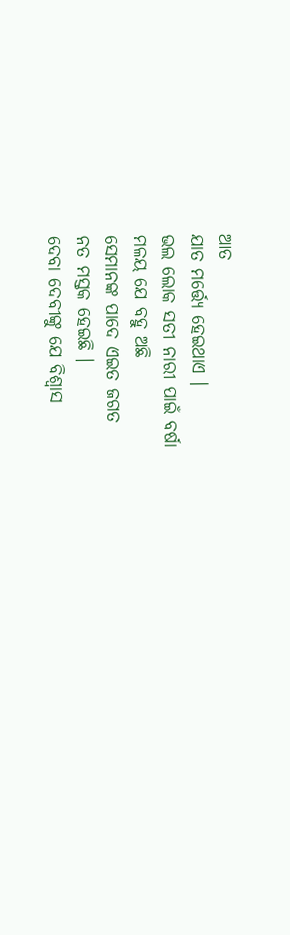ଆତ
ଯାତ ମର୍ତ୍ତ୍ୟେ ହେଇଥାଏ ।
ଭଲ ଲୋକ ସତୀ ନାରୀ ପାଇଁ ବର୍ଷା
ମଳୟ ଯେ ବହୁ ଅଛି
ସେମାନଙ୍କ ପାଦେ ଏଇତ ଜଗତ
ନତ ମସ୍ତକ ହେଇଛି ।
ଦେବା ଦେବୀଙ୍କୁ ଯେ ବିଶ୍ୱାସ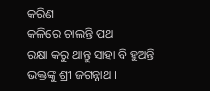କରିଣ
କଳିରେ ଚାଲନ୍ତି ପଥ
ରକ୍ଷା କରୁ ଥାନ୍ତୁ ସାହା ବି ହୁଅନ୍ତି
ଭକ୍ତଙ୍କୁ ଶ୍ରୀ ଜଗନ୍ନାଥ ।